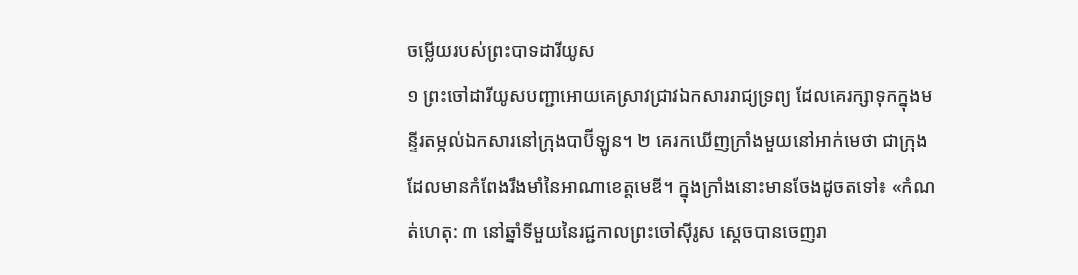ចម្លើយរបស់ព្រះបាទដារីយូស
១ ព្រះចៅដារីយូសបញ្ជាអោយគេស្រាវជ្រាវឯកសាររាជ្យទ្រព្យ ដែលគេរក្សាទុកក្នុងមន្ទីរតម្កល់ឯកសារនៅក្រុងបាប៊ីឡូន។ ២ គេរកឃើញក្រាំងមួយនៅអាក់មេថា ជាក្រុងដែលមានកំពែងរឹងមាំនៃអាណាខេត្តមេឌី។ ក្នុងក្រាំងនោះមានចែងដូចតទៅ៖ «កំណត់ហេតុ: ៣ នៅឆ្នាំទីមួយនៃរជ្ជកាលព្រះចៅស៊ីរូស ស្ដេចបានចេញរា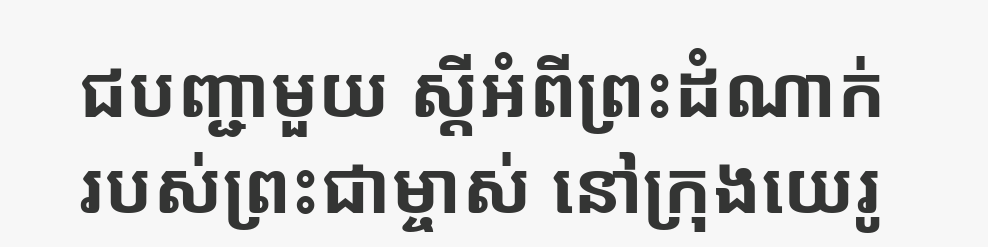ជបញ្ជាមួយ ស្ដីអំពីព្រះដំណាក់របស់ព្រះជាម្ចាស់ នៅក្រុងយេរូ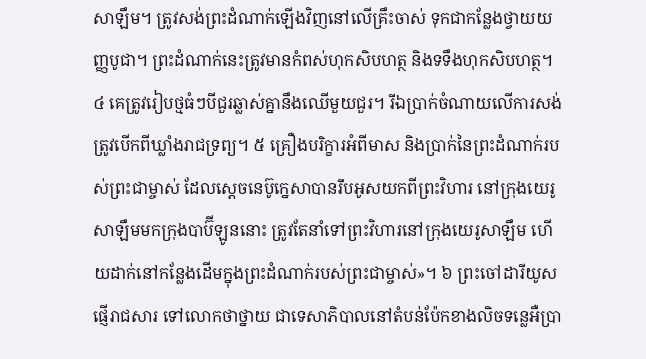សាឡឹម។ ត្រូវសង់ព្រះដំណាក់ឡើងវិញនៅលើគ្រឹះចាស់ ទុកជាកន្លែងថ្វាយយញ្ញបូជា។ ព្រះដំណាក់នេះត្រូវមានកំពស់ហុកសិបហត្ថ និងទទឹងហុកសិបហត្ថ។ ៤ គេត្រូវរៀបថ្មធំៗបីជួរឆ្លាស់គ្នានឹងឈើមួយជួរ។ រីឯប្រាក់ចំណាយលើការសង់ត្រូវបើកពីឃ្លាំងរាជទ្រព្យ។ ៥ គ្រឿងបរិក្ខារអំពីមាស និងប្រាក់នៃព្រះដំណាក់របស់ព្រះជាម្ចាស់ ដែលស្ដេចនេប៊ូក្នេសាបានរឹបអូសយកពីព្រះវិហារ នៅក្រុងយេរូសាឡឹមមកក្រុងបាប៊ីឡូននោះ ត្រូវតែនាំទៅព្រះវិហារនៅក្រុងយេរូសាឡឹម ហើយដាក់នៅកន្លែងដើមក្នុងព្រះដំណាក់របស់ព្រះជាម្ចាស់»។ ៦ ព្រះចៅដារីយូសផ្ញើរាជសារ ទៅលោកថាថ្នាយ ជាទេសាភិបាលនៅតំបន់ប៉ែកខាងលិចទន្លេអឺប្រា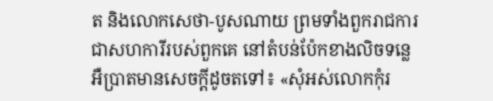ត និងលោកសេថា-បូសណាយ ព្រមទាំងពួករាជការជាសហការីរបស់ពួកគេ នៅតំបន់ប៉ែកខាងលិចទន្លេអឺប្រាតមានសេចក្ដីដូចតទៅ៖ «សុំអស់លោកកុំរ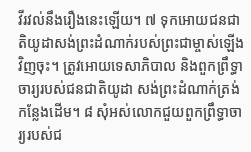វីរវល់នឹងរឿងនេះឡើយ។ ៧ ទុកអោយជនជាតិយូដាសង់ព្រះដំណាក់របស់ព្រះជាម្ចាស់ឡើងវិញចុះ។ ត្រូវអោយទេសាភិបាល និងពួកព្រឹទ្ធាចារ្យរបស់ជនជាតិយូដា សង់ព្រះដំណាក់ត្រង់កន្លែងដើម។ ៨ សុំអស់លោកជួយពួកព្រឹទ្ធាចារ្យរបស់ជ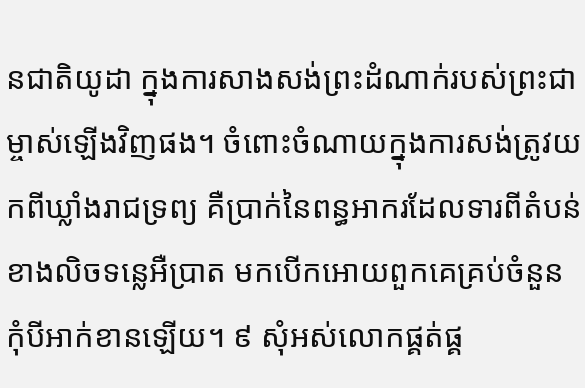នជាតិយូដា ក្នុងការសាងសង់ព្រះដំណាក់របស់ព្រះជាម្ចាស់ឡើងវិញផង។ ចំពោះចំណាយក្នុងការសង់ត្រូវយកពីឃ្លាំងរាជទ្រព្យ គឺប្រាក់នៃពន្ធអាករដែលទារពីតំបន់ខាងលិចទន្លេអឺប្រាត មកបើកអោយពួកគេគ្រប់ចំនួន កុំបីអាក់ខានឡើយ។ ៩ សុំអស់លោកផ្គត់ផ្គ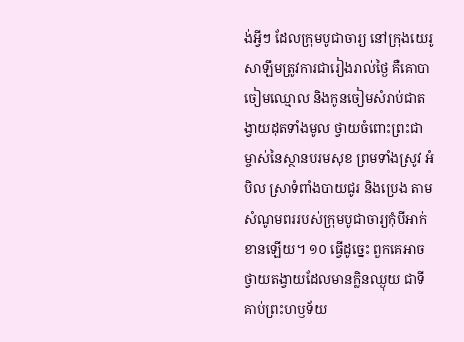ង់អ្វីៗ ដែលក្រុមបូជាចារ្យ នៅក្រុងយេរូសាឡឹមត្រូវការជារៀងរាល់ថ្ងៃ គឺគោបា ចៀមឈ្មោល និងកូនចៀមសំរាប់ជាតង្វាយដុតទាំងមូល ថ្វាយចំពោះព្រះជាម្ចាស់នៃស្ថានបរមសុខ ព្រមទាំងស្រូវ អំបិល ស្រាទំពាំងបាយជូរ និងប្រេង តាមសំណូមពររបស់ក្រុមបូជាចារ្យកុំបីអាក់ខានឡើយ។ ១០ ធ្វើដូច្នេះ ពួកគេអាចថ្វាយតង្វាយដែលមានក្លិនឈ្ងុយ ជាទីគាប់ព្រះហឫទ័យ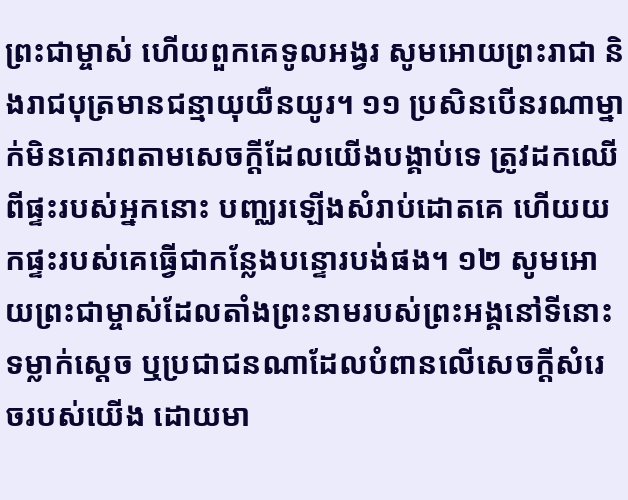ព្រះជាម្ចាស់ ហើយពួកគេទូលអង្វរ សូមអោយព្រះរាជា និងរាជបុត្រមានជន្មាយុយឺនយូរ។ ១១ ប្រសិនបើនរណាម្នាក់មិនគោរពតាមសេចក្ដីដែលយើងបង្គាប់ទេ ត្រូវដកឈើពីផ្ទះរបស់អ្នកនោះ បញ្ឈរឡើងសំរាប់ដោតគេ ហើយយកផ្ទះរបស់គេធ្វើជាកន្លែងបន្ទោរបង់ផង។ ១២ សូមអោយព្រះជាម្ចាស់ដែលតាំងព្រះនាមរបស់ព្រះអង្គនៅទីនោះ ទម្លាក់ស្ដេច ឬប្រជាជនណាដែលបំពានលើសេចក្ដីសំរេចរបស់យើង ដោយមា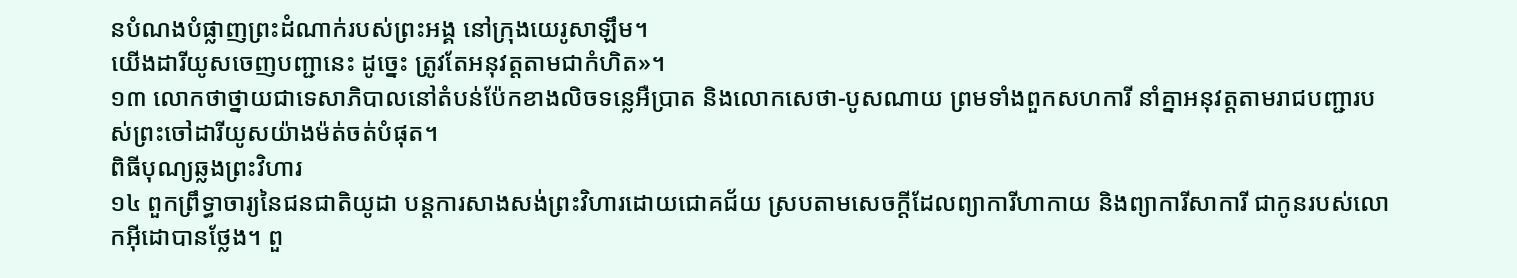នបំណងបំផ្លាញព្រះដំណាក់របស់ព្រះអង្គ នៅក្រុងយេរូសាឡឹម។
យើងដារីយូសចេញបញ្ជានេះ ដូច្នេះ ត្រូវតែអនុវត្តតាមជាកំហិត»។
១៣ លោកថាថ្នាយជាទេសាភិបាលនៅតំបន់ប៉ែកខាងលិចទន្លេអឺប្រាត និងលោកសេថា-បូសណាយ ព្រមទាំងពួកសហការី នាំគ្នាអនុវត្តតាមរាជបញ្ជារបស់ព្រះចៅដារីយូសយ៉ាងម៉ត់ចត់បំផុត។
ពិធីបុណ្យឆ្លងព្រះវិហារ
១៤ ពួកព្រឹទ្ធាចារ្យនៃជនជាតិយូដា បន្តការសាងសង់ព្រះវិហារដោយជោគជ័យ ស្របតាមសេចក្ដីដែលព្យាការីហាកាយ និងព្យាការីសាការី ជាកូនរបស់លោកអ៊ីដោបានថ្លែង។ ពួ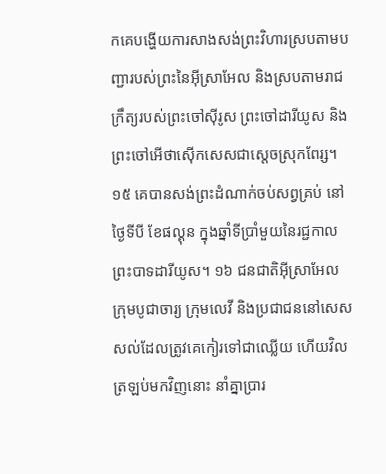កគេបង្ហើយការសាងសង់ព្រះវិហារស្របតាមបញ្ជារបស់ព្រះនៃអ៊ីស្រាអែល និងស្របតាមរាជក្រឹត្យរបស់ព្រះចៅស៊ីរូស ព្រះចៅដារីយូស និងព្រះចៅអើថាស៊ើកសេសជាស្ដេចស្រុកពែរ្ស។ ១៥ គេបានសង់ព្រះដំណាក់ចប់សព្វគ្រប់ នៅថ្ងៃទីបី ខែផល្គុន ក្នុងឆ្នាំទីប្រាំមួយនៃរជ្ជកាលព្រះបាទដារីយូស។ ១៦ ជនជាតិអ៊ីស្រាអែល ក្រុមបូជាចារ្យ ក្រុមលេវី និងប្រជាជននៅសេសសល់ដែលត្រូវគេកៀរទៅជាឈ្លើយ ហើយវិលត្រឡប់មកវិញនោះ នាំគ្នាប្រារ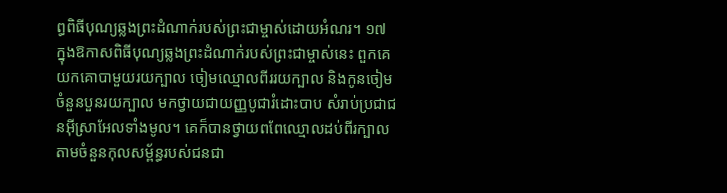ព្ធពិធីបុណ្យឆ្លងព្រះដំណាក់របស់ព្រះជាម្ចាស់ដោយអំណរ។ ១៧ ក្នុងឱកាសពិធីបុណ្យឆ្លងព្រះដំណាក់របស់ព្រះជាម្ចាស់នេះ ពួកគេយកគោបាមួយរយក្បាល ចៀមឈ្មោលពីររយក្បាល និងកូនចៀមចំនួនបួនរយក្បាល មកថ្វាយជាយញ្ញបូជារំដោះបាប សំរាប់ប្រជាជនអ៊ីស្រាអែលទាំងមូល។ គេក៏បានថ្វាយពពែឈ្មោលដប់ពីរក្បាល តាមចំនួនកុលសម្ព័ន្ធរបស់ជនជា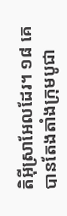តិអ៊ីស្រាអែលដែរ។ ១៨ គេបានតែងតាំងក្រុមបូជា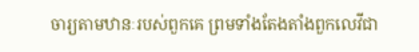ចារ្យតាមឋានៈរបស់ពួកគេ ព្រមទាំងតែងតាំងពួកលេវីជា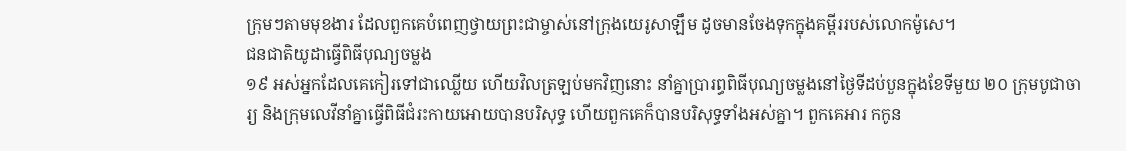ក្រុមៗតាមមុខងារ ដែលពួកគេបំពេញថ្វាយព្រះជាម្ចាស់នៅក្រុងយេរូសាឡឹម ដូចមានចែងទុកក្នុងគម្ពីររបស់លោកម៉ូសេ។
ជនជាតិយូដាធ្វើពិធីបុណ្យចម្លង
១៩ អស់អ្នកដែលគេកៀរទៅជាឈ្លើយ ហើយវិលត្រឡប់មកវិញនោះ នាំគ្នាប្រារព្ធពិធីបុណ្យចម្លងនៅថ្ងៃទីដប់បួនក្នុងខែទីមួយ ២០ ក្រុមបូជាចារ្យ និងក្រុមលេវីនាំគ្នាធ្វើពិធីជំរះកាយអោយបានបរិសុទ្ធ ហើយពួកគេក៏បានបរិសុទ្ធទាំងអស់គ្នា។ ពួកគេអារ កកូន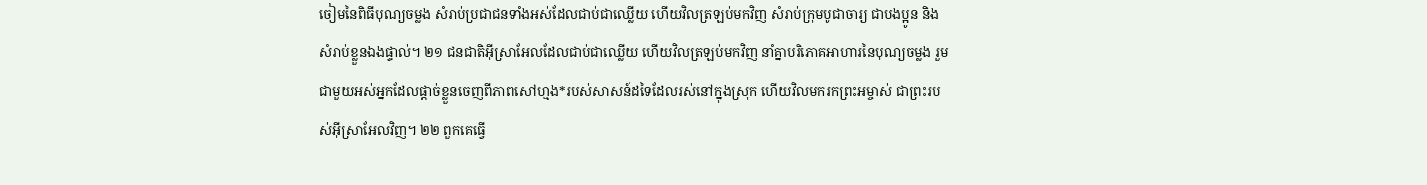ចៀមនៃពិធីបុណ្យចម្លង សំរាប់ប្រជាជនទាំងអស់ដែលជាប់ជាឈ្លើយ ហើយវិលត្រឡប់មកវិញ សំរាប់ក្រុមបូជាចារ្យ ជាបងប្អូន និងសំរាប់ខ្លួនឯងផ្ទាល់។ ២១ ជនជាតិអ៊ីស្រាអែលដែលជាប់ជាឈ្លើយ ហើយវិលត្រឡប់មកវិញ នាំគ្នាបរិភោគអាហារនៃបុណ្យចម្លង រួមជាមួយអស់អ្នកដែលផ្ដាច់ខ្លួនចេញពីភាពសៅហ្មង*របស់សាសន៍ដទៃដែលរស់នៅក្នុងស្រុក ហើយវិលមករកព្រះអម្ចាស់ ជាព្រះរបស់អ៊ីស្រាអែលវិញ។ ២២ ពួកគេធ្វើ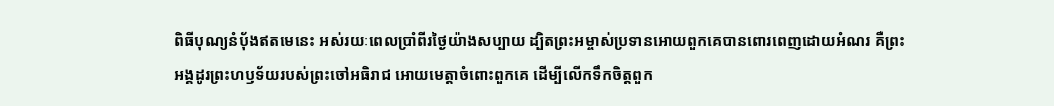ពិធីបុណ្យនំបុ័ងឥតមេនេះ អស់រយៈពេលប្រាំពីរថ្ងៃយ៉ាងសប្បាយ ដ្បិតព្រះអម្ចាស់ប្រទានអោយពួកគេបានពោរពេញដោយអំណរ គឺព្រះអង្គដូរព្រះហឫទ័យរបស់ព្រះចៅអធិរាជ អោយមេត្តាចំពោះពួកគេ ដើម្បីលើកទឹកចិត្តពួក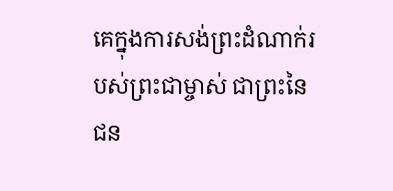គេក្នុងការសង់ព្រះដំណាក់របស់ព្រះជាម្ចាស់ ជាព្រះនៃជន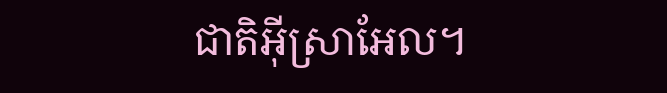ជាតិអ៊ីស្រាអែល។